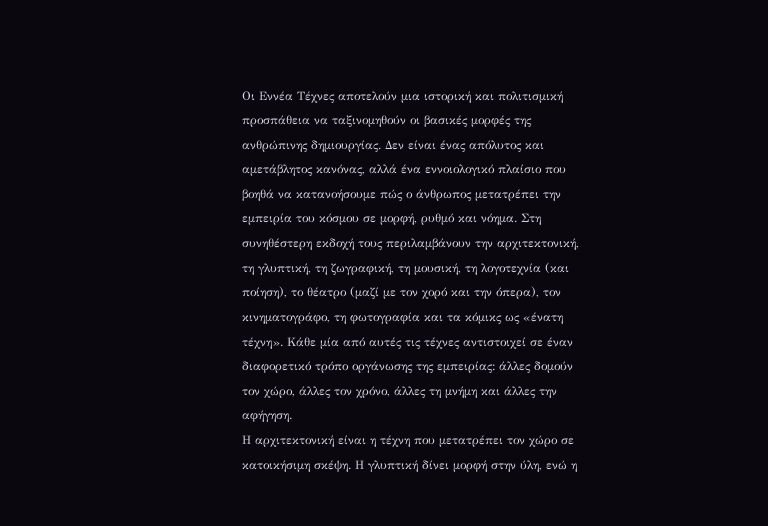Οι Εννέα Τέχνες αποτελούν μια ιστορική και πολιτισμική προσπάθεια να ταξινομηθούν οι βασικές μορφές της ανθρώπινης δημιουργίας. Δεν είναι ένας απόλυτος και αμετάβλητος κανόνας, αλλά ένα εννοιολογικό πλαίσιο που βοηθά να κατανοήσουμε πώς ο άνθρωπος μετατρέπει την εμπειρία του κόσμου σε μορφή, ρυθμό και νόημα. Στη συνηθέστερη εκδοχή τους περιλαμβάνουν την αρχιτεκτονική, τη γλυπτική, τη ζωγραφική, τη μουσική, τη λογοτεχνία (και ποίηση), το θέατρο (μαζί με τον χορό και την όπερα), τον κινηματογράφο, τη φωτογραφία και τα κόμικς ως «ένατη τέχνη». Κάθε μία από αυτές τις τέχνες αντιστοιχεί σε έναν διαφορετικό τρόπο οργάνωσης της εμπειρίας: άλλες δομούν τον χώρο, άλλες τον χρόνο, άλλες τη μνήμη και άλλες την αφήγηση.
Η αρχιτεκτονική είναι η τέχνη που μετατρέπει τον χώρο σε κατοικήσιμη σκέψη. Η γλυπτική δίνει μορφή στην ύλη, ενώ η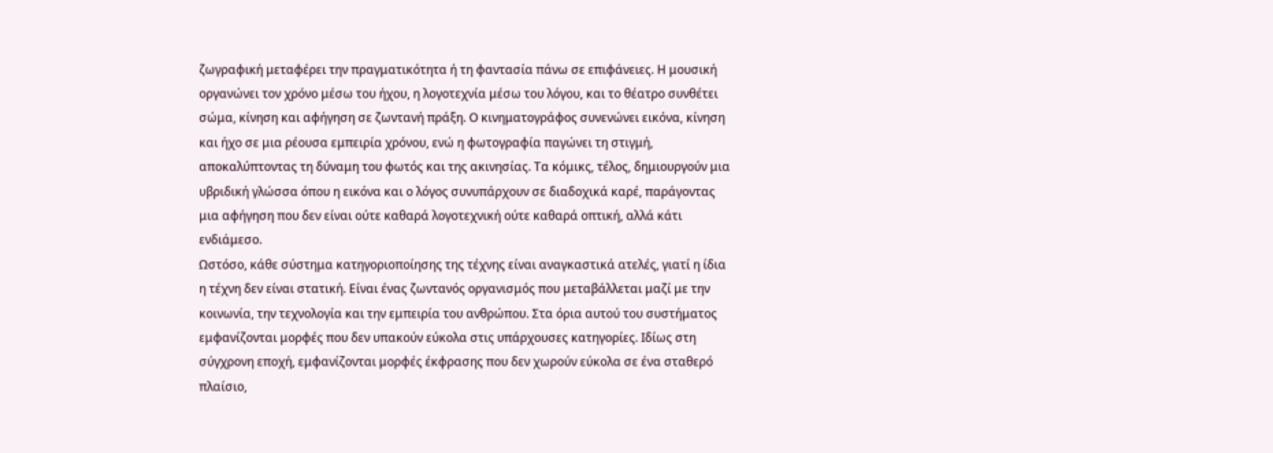ζωγραφική μεταφέρει την πραγματικότητα ή τη φαντασία πάνω σε επιφάνειες. Η μουσική οργανώνει τον χρόνο μέσω του ήχου, η λογοτεχνία μέσω του λόγου, και το θέατρο συνθέτει σώμα, κίνηση και αφήγηση σε ζωντανή πράξη. Ο κινηματογράφος συνενώνει εικόνα, κίνηση και ήχο σε μια ρέουσα εμπειρία χρόνου, ενώ η φωτογραφία παγώνει τη στιγμή, αποκαλύπτοντας τη δύναμη του φωτός και της ακινησίας. Τα κόμικς, τέλος, δημιουργούν μια υβριδική γλώσσα όπου η εικόνα και ο λόγος συνυπάρχουν σε διαδοχικά καρέ, παράγοντας μια αφήγηση που δεν είναι ούτε καθαρά λογοτεχνική ούτε καθαρά οπτική, αλλά κάτι ενδιάμεσο.
Ωστόσο, κάθε σύστημα κατηγοριοποίησης της τέχνης είναι αναγκαστικά ατελές, γιατί η ίδια η τέχνη δεν είναι στατική. Είναι ένας ζωντανός οργανισμός που μεταβάλλεται μαζί με την κοινωνία, την τεχνολογία και την εμπειρία του ανθρώπου. Στα όρια αυτού του συστήματος εμφανίζονται μορφές που δεν υπακούν εύκολα στις υπάρχουσες κατηγορίες. Ιδίως στη σύγχρονη εποχή, εμφανίζονται μορφές έκφρασης που δεν χωρούν εύκολα σε ένα σταθερό πλαίσιο,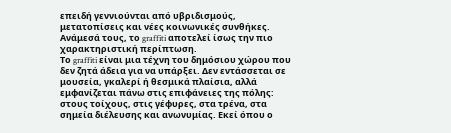επειδή γεννιούνται από υβριδισμούς, μετατοπίσεις και νέες κοινωνικές συνθήκες. Ανάμεσά τους, το graffiti αποτελεί ίσως την πιο χαρακτηριστική περίπτωση.
Το graffiti είναι μια τέχνη του δημόσιου χώρου που δεν ζητά άδεια για να υπάρξει. Δεν εντάσσεται σε μουσεία, γκαλερί ή θεσμικά πλαίσια, αλλά εμφανίζεται πάνω στις επιφάνειες της πόλης: στους τοίχους, στις γέφυρες, στα τρένα, στα σημεία διέλευσης και ανωνυμίας. Εκεί όπου ο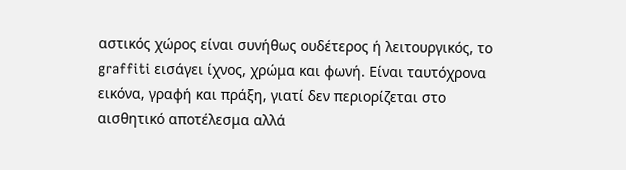αστικός χώρος είναι συνήθως ουδέτερος ή λειτουργικός, το graffiti εισάγει ίχνος, χρώμα και φωνή. Είναι ταυτόχρονα εικόνα, γραφή και πράξη, γιατί δεν περιορίζεται στο αισθητικό αποτέλεσμα αλλά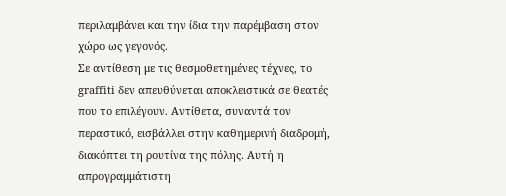περιλαμβάνει και την ίδια την παρέμβαση στον χώρο ως γεγονός.
Σε αντίθεση με τις θεσμοθετημένες τέχνες, το graffiti δεν απευθύνεται αποκλειστικά σε θεατές που το επιλέγουν. Αντίθετα, συναντά τον περαστικό, εισβάλλει στην καθημερινή διαδρομή, διακόπτει τη ρουτίνα της πόλης. Αυτή η απρογραμμάτιστη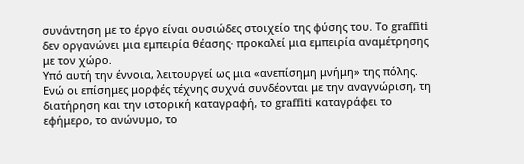συνάντηση με το έργο είναι ουσιώδες στοιχείο της φύσης του. Το graffiti δεν οργανώνει μια εμπειρία θέασης· προκαλεί μια εμπειρία αναμέτρησης με τον χώρο.
Υπό αυτή την έννοια, λειτουργεί ως μια «ανεπίσημη μνήμη» της πόλης. Ενώ οι επίσημες μορφές τέχνης συχνά συνδέονται με την αναγνώριση, τη διατήρηση και την ιστορική καταγραφή, το graffiti καταγράφει το εφήμερο, το ανώνυμο, το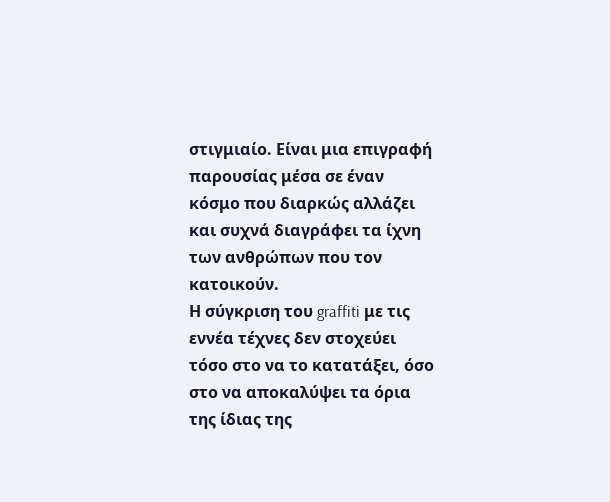στιγμιαίο. Είναι μια επιγραφή παρουσίας μέσα σε έναν κόσμο που διαρκώς αλλάζει και συχνά διαγράφει τα ίχνη των ανθρώπων που τον κατοικούν.
Η σύγκριση του graffiti με τις εννέα τέχνες δεν στοχεύει τόσο στο να το κατατάξει, όσο στο να αποκαλύψει τα όρια της ίδιας της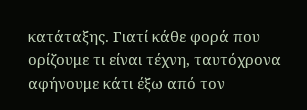κατάταξης. Γιατί κάθε φορά που ορίζουμε τι είναι τέχνη, ταυτόχρονα αφήνουμε κάτι έξω από τον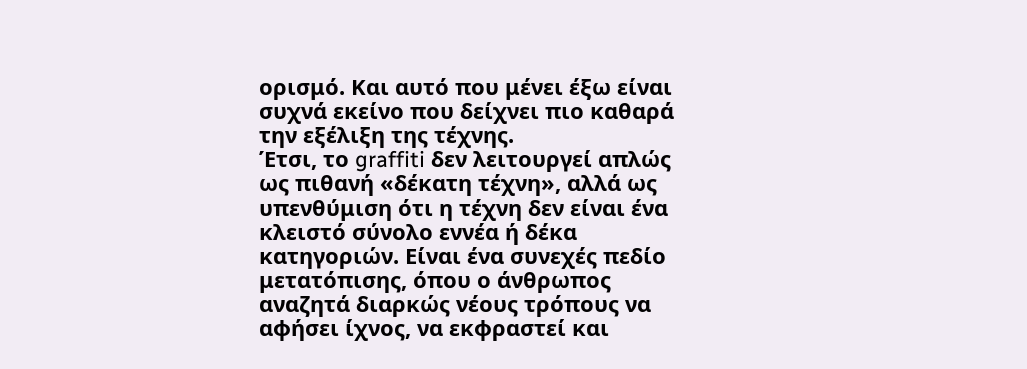ορισμό. Και αυτό που μένει έξω είναι συχνά εκείνο που δείχνει πιο καθαρά την εξέλιξη της τέχνης.
Έτσι, το graffiti δεν λειτουργεί απλώς ως πιθανή «δέκατη τέχνη», αλλά ως υπενθύμιση ότι η τέχνη δεν είναι ένα κλειστό σύνολο εννέα ή δέκα κατηγοριών. Είναι ένα συνεχές πεδίο μετατόπισης, όπου ο άνθρωπος αναζητά διαρκώς νέους τρόπους να αφήσει ίχνος, να εκφραστεί και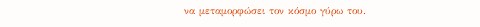να μεταμορφώσει τον κόσμο γύρω του.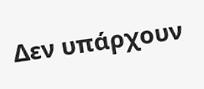Δεν υπάρχουν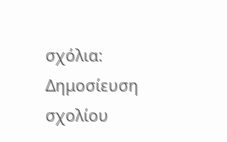σχόλια:
Δημοσίευση σχολίου